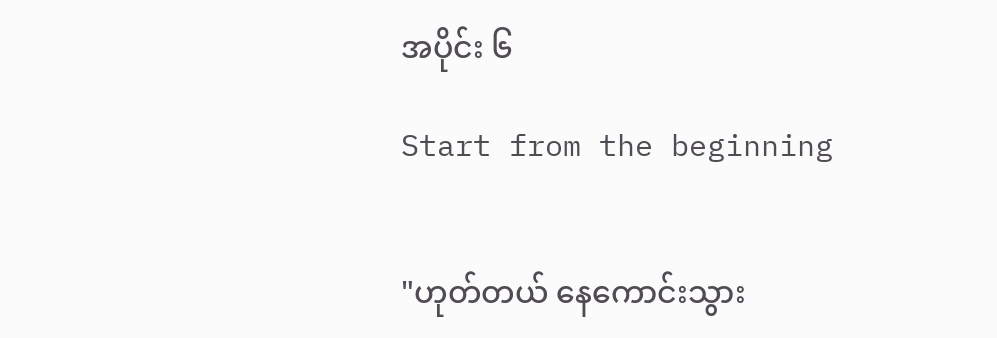အပိုင်း ၆

Start from the beginning


"ဟုတ်တယ် နေကောင်းသွား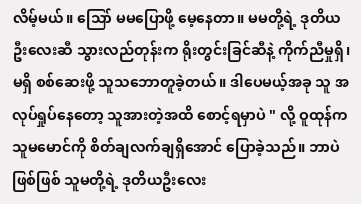လိမ့်မယ်။ သြော် မမပြောဖို့ မေ့နေတာ။ မမတို့ရဲ့ ဒုတိယဦးလေးဆီ သွားလည်တုန်းက ရိုးတွင်းခြင်ဆီနဲ့ ကိုက်ညီမှုရှိ၊ မရှိ စစ်ဆေးဖို့ သူသဘောတူခဲ့တယ်။ ဒါပေမယ့်အခု သူ အလုပ်ရှုပ်နေတော့ သူအားတဲ့အထိ စောင့်ရမှာပဲ " လို့ ဝူထုန်က သူမမောင်ကို စိတ်ချလက်ချရှိအောင် ပြောခဲ့သည်။ ဘာပဲဖြစ်ဖြစ် သူမတို့ရဲ့ ဒုတိယဦးလေး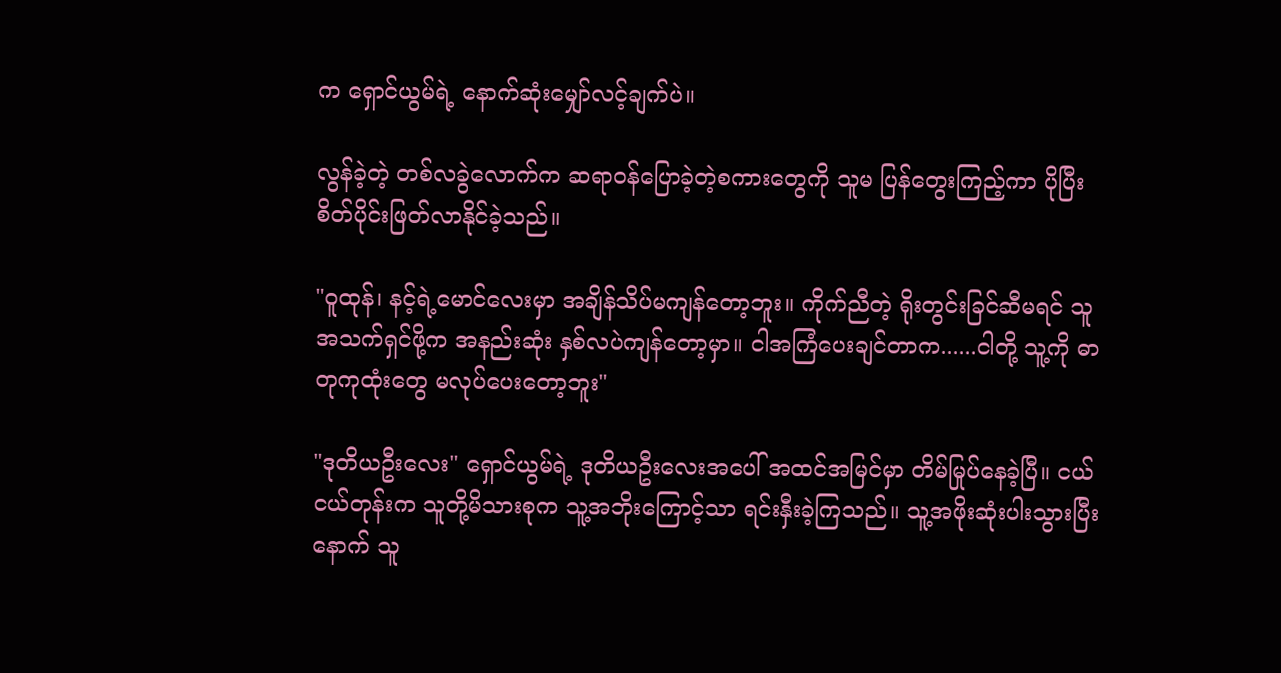က ရှောင်ယွမ်ရဲ့ နောက်ဆုံးမျှော်လင့်ချက်ပဲ။

လွန်ခဲ့တဲ့ တစ်လခွဲလောက်က ဆရာဝန်ပြောခဲ့တဲ့စကားတွေကို သူမ ပြန်တွေးကြည့်ကာ ပိုပြီး စိတ်ပိုင်းဖြတ်လာနိုင်ခဲ့သည်။

"ဝူထုန်၊ နင့်ရဲ့မောင်လေးမှာ အချိန်သိပ်မကျန်တော့ဘူး။ ကိုက်ညီတဲ့ ရိုးတွင်းခြင်ဆီမရင် သူအသက်ရှင်ဖို့က အနည်းဆုံး နှစ်လပဲကျန်တော့မှာ။ ငါအကြံပေးချင်တာက......ငါတို့ သူ့ကို ဓာတုကုထုံးတွေ မလုပ်ပေးတော့ဘူး"

"ဒုတိယဦးလေး" ရှောင်ယွမ်ရဲ့ ဒုတိယဦးလေးအပေါ် အထင်အမြင်မှာ တိမ်မြုပ်နေခဲ့ပြီ။ ငယ်ငယ်တုန်းက သူတို့မိသားစုက သူ့အဘိုးကြောင့်သာ ရင်းနှီးခဲ့ကြသည်။ သူ့အဖိုးဆုံးပါးသွားပြီးနောက် သူ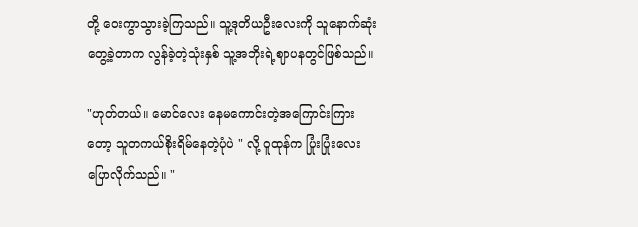တို့ ဝေးကွာသွားခဲ့ကြသည်။ သူ့ဒုတိယဦးလေးကို သူနောက်ဆုံးတွေ့ခဲ့တာက လွန်ခဲ့တဲ့သုံးနှစ် သူ့အဘိုးရဲ့ဈာပနတွင်ဖြစ်သည်။

"ဟုတ်တယ်။ မောင်လေး နေမကောင်းတဲ့အကြောင်းကြားတော့ သူတကယ်စိုးရိမ်နေတဲ့ပုံပဲ " လို့ ဝူထုန်က ပြုံးပြုံးလေးပြောလိုက်သည်။ "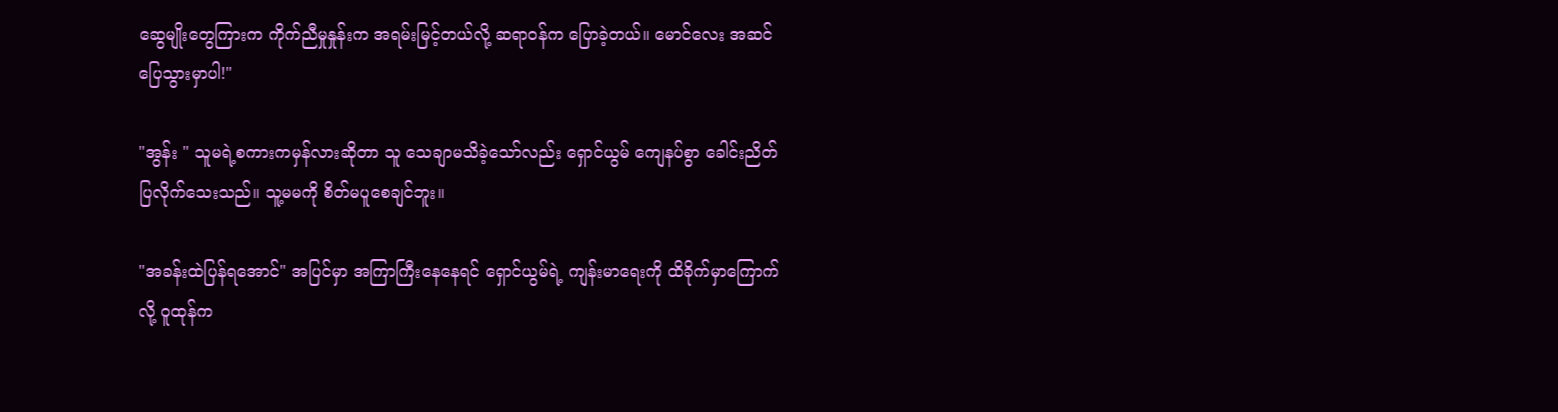ဆွေမျိုးတွေကြားက ကိုက်ညီမှုနှုန်းက အရမ်းမြင့်တယ်လို့ ဆရာဝန်က ပြောခဲ့တယ်။ မောင်လေး အဆင်ပြေသွားမှာပါ!"

"အွန်း " သူမရဲ့စကားကမှန်လားဆိုတာ သူ သေချာမသိခဲ့သော်လည်း ရှောင်ယွမ် ကျေနပ်စွာ ခေါင်းညိတ်ပြလိုက်သေးသည်။ သူ့မမကို စိတ်မပူစေချင်ဘူး။

"အခန်းထဲပြန်ရအောင်" အပြင်မှာ အကြာကြီးနေနေရင် ရှောင်ယွမ်ရဲ့ ကျန်းမာရေးကို ထိခိုက်မှာကြောက်လို့ ဝူထုန်က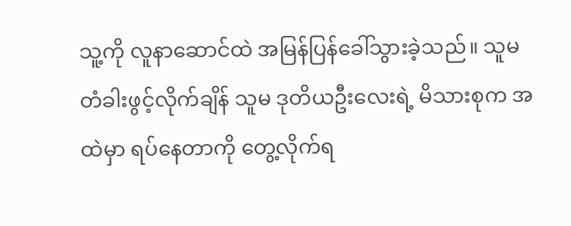သူ့ကို လူနာဆောင်ထဲ အမြန်ပြန်ခေါ်သွားခဲ့သည်။ သူမ တံခါးဖွင့်လိုက်ချိန် သူမ ဒုတိယဦးလေးရဲ့ မိသားစုက အထဲမှာ ရပ်နေတာကို တွေ့လိုက်ရ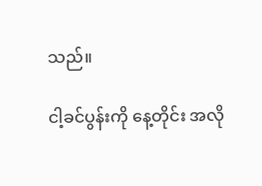သည်။

ငါ့ခင်ပွန်းကို နေ့တိုင်း အလို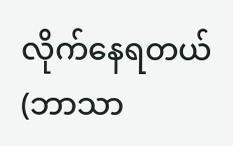လိုက်နေရတယ် (ဘာသာ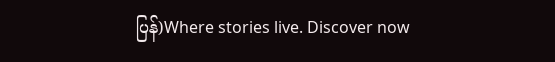ပြန်)Where stories live. Discover now